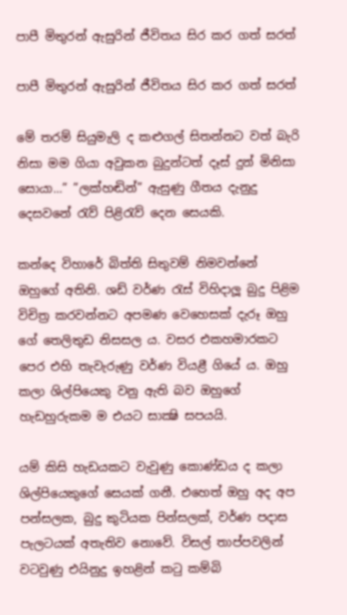පාපී මිතුරන් ඇසුරින් ජීවිතය සිර කර ගත් සරත්

පාපී මිතුරන් ඇසුරින් ජීවිතය සිර කර ගත් සරත්

මේ තරම් සියුමැලි ද කළුගල් සිතන්නට වත් බැරි නිසා මම ගියා අවුකන බුදුන්ටත් දෑස් දුන් මිනිසා සොයා...” ”ලක්හඬින්” ඇසුණු ගීතය දැනුදු දෙසවනේ රැව් පිළිරැව් දෙන සෙයකි.

කන්දෙ විහාරේ බිත්ති සිතුවම් නිමවන්නේ ඔහුගේ අතිනි. ශඩ් වර්ණ රැස් විහිදාලූ බුදු පිළිම විචිත්‍ර කරවන්නට අපමණ වෙහෙසක් දැරූ ඔහු ගේ තෙලිතුඩ නිසසල ය. වසර එකහමාරකට පෙර එහි තැවැරුණු වර්ණ වියළී ගියේ ය. ඔහු කලා ශිල්පියෙකු වනු ඇති බව ඔහුගේ හැඩහුරුකම ම එයට සාක්‍ෂි සපයයි.

යම් කිසි හැඩයකට වැවුණු කොණ්ඩය ද කලා ශිල්පියෙකුගේ සෙයක් ගනී. එහෙත් ඔහු අද අප පන්සලක, බුදු කුටියක පින්සලක්, වර්ණ පදාස පැලටයක් අතැතිව නොවේ. විසල් තාප්පවලින් වටවුණු එයිනුදු ඉහළින් කටු කම්බි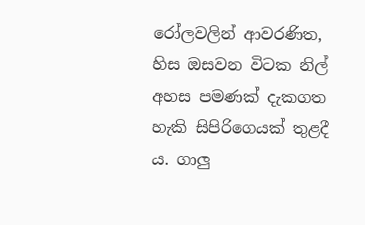රෝලවලින් ආවරණිත, හිස ඔසවන විටක නිල් අහස පමණක් දැකගත හැකි සිපිරිගෙයක් තුළදී ය. ගාලු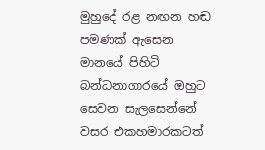මුහුදේ රළ නඟන හඬ පමණක් ඇසෙන මානයේ පිහිටි බන්ධනාගාරයේ ඔහුට සෙවන සැලසෙන්නේ වසර එකහමාරකටත්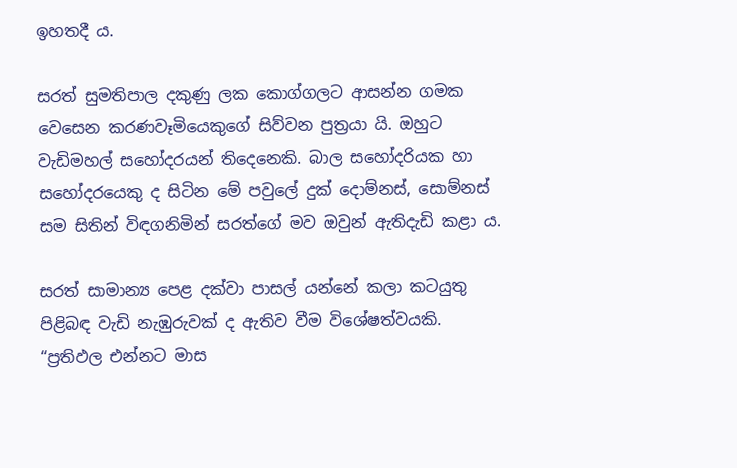ඉහතදී ය.

සරත් සුමතිපාල දකුණු ලක කොග්ගලට ආසන්න ගමක වෙසෙන කරණවෑමියෙකුගේ සිව්වන පුත්‍රයා යි. ඔහුට වැඩිමහල් සහෝදරයන් තිදෙනෙකි. බාල සහෝදරියක හා සහෝදරයෙකු ද සිටින මේ පවුලේ දුක් දොම්නස්, සොම්නස් සම සිතින් විඳගනිමින් සරත්ගේ මව ඔවුන් ඇතිදැඩි කළා ය.

සරත් සාමාන්‍ය පෙළ දක්වා පාසල් යන්නේ කලා කටයුතු පිළිබඳ වැඩි නැඹුරුවක් ද ඇතිව වීම විශේෂත්වයකි. “ප්‍රතිඵල එන්නට මාස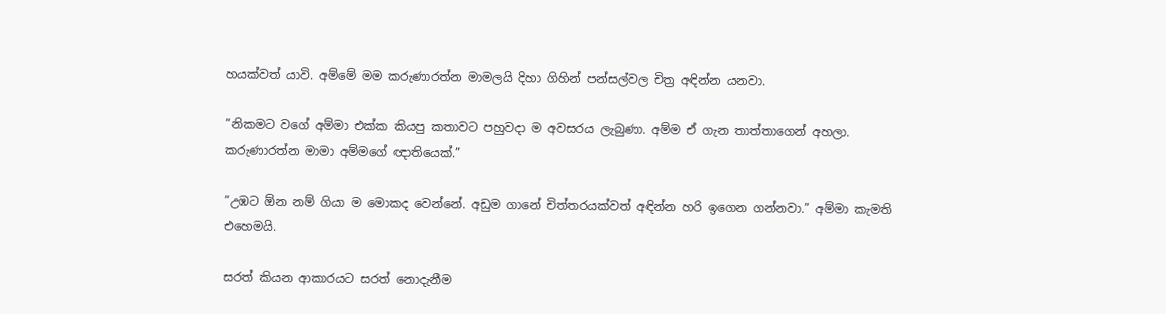හයක්වත් යාවි. අම්මේ මම කරුණාරත්න මාමලයි දිහා ගිහින් පන්සල්වල චිත්‍ර අඳින්න යනවා.

”නිකමට වගේ අම්මා එක්ක කියපු කතාවට පහුවදා ම අවසරය ලැබුණා. අම්ම ඒ ගැන තාත්තාගෙන් අහලා. කරුණාරත්න මාමා අම්මගේ ඥාතියෙක්.”

”උඹට ඕන නම් ගියා ම මොකද වෙන්නේ. අඩුම ගානේ චිත්තරයක්වත් අඳින්න හරි ඉගෙන ගන්නවා.” අම්මා කැමති එහෙමයි.

සරත් කියන ආකාරයට සරත් නොදැනීම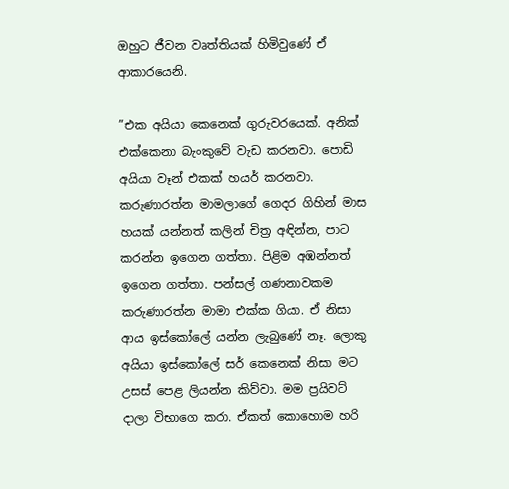ඔහුට ජීවන වෘත්තියක් හිමිවුණේ ඒ ආකාරයෙනි.

”එක අයියා කෙනෙක් ගුරුවරයෙක්. අනික් එක්කෙනා බැංකුවේ වැඩ කරනවා. පොඩි අයියා වෑන් එකක් හයර් කරනවා. කරුණාරත්න මාමලාගේ ගෙදර ගිහින් මාස හයක් යන්නත් කලින් චිත්‍ර අඳින්න, පාට කරන්න ඉගෙන ගත්තා. පිළිම අඹන්නත් ඉගෙන ගත්තා. පන්සල් ගණනාවකම කරුණාරත්න මාමා එක්ක ගියා. ඒ නිසා ආය ඉස්කෝලේ යන්න ලැබුණේ නෑ. ලොකු අයියා ඉස්කෝලේ සර් කෙනෙක් නිසා මට උසස් පෙළ ලියන්න කිව්වා. මම ප්‍රයිවට් දාලා විභාගෙ කරා. ඒකත් කොහොම හරි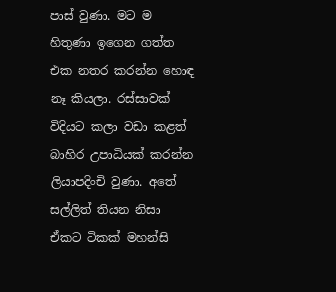පාස් වුණා. මට ම හිතුණා ඉගෙන ගත්ත එක නතර කරන්න හොඳ නෑ කියලා. රස්සාවක් විදියට කලා වඩා කළත් බාහිර උපාධියක් කරන්න ලියාපදිංචි වුණා. අතේ සල්ලිත් තියන නිසා ඒකට ටිකක් මහන්සි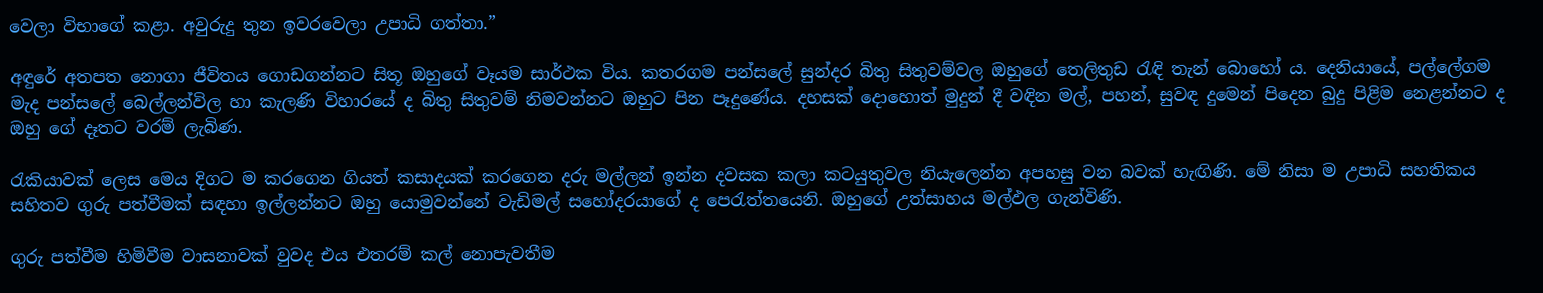වෙලා විභාගේ කළා. අවුරුදු තුන ඉවරවෙලා උපාධි ගත්තා.”

අඳුරේ අතපත නොගා ජීවිතය ගොඩගන්නට සිතූ ඔහුගේ වෑයම සාර්ථක විය. කතරගම පන්සලේ සුන්දර බිතු සිතුවම්වල ඔහුගේ තෙලිතුඩ රැඳි තැන් බොහෝ ය. දෙනියායේ, පල්ලේගම මැද පන්සලේ බෙල්ලන්විල හා කැලණි විහාරයේ ද බිතු සිතුවම් නිමවන්නට ඔහුට පින පෑදුණේය. දහසක් දොහොත් මුදුන් දී වඳින මල්, පහන්, සුවඳ දුමෙන් පිදෙන බුදු පිළිම නෙළන්නට ද ඔහු ගේ දෑතට වරම් ලැබිණ.

රැකියාවක් ලෙස මෙය දිගට ම කරගෙන ගියත් කසාදයක් කරගෙන දරු මල්ලන් ඉන්න දවසක කලා කටයුතුවල නියැලෙන්න අපහසු වන බවක් හැඟිණි. මේ නිසා ම උපාධි සහතිකය සහිතව ගුරු පත්වීමක් සඳහා ඉල්ලන්නට ඔහු යොමුවන්නේ වැඩිමල් සහෝදරයාගේ ද පෙරැත්තයෙනි. ඔහුගේ උත්සාහය මල්ඵල ගැන්විණි.

ගුරු පත්වීම හිමිවීම වාසනාවක් වුවද එය එතරම් කල් නොපැවතීම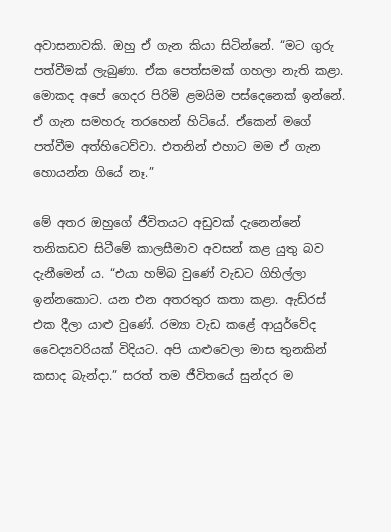අවාසනාවකි. ඔහු ඒ ගැන කියා සිටින්නේ. “මට ගුරු පත්වීමක් ලැබුණා. ඒක පෙත්සමක් ගහලා නැති කළා. මොකද අපේ ගෙදර පිරිමි ළමයිම පස්දෙනෙක් ඉන්නේ. ඒ ගැන සමහරු තරහෙන් හිටියේ. ඒකෙන් මගේ පත්වීම අත්හිටෙව්වා. එතනින් එහාට මම ඒ ගැන හොයන්න ගියේ නෑ.”

මේ අතර ඔහුගේ ජීවිතයට අඩුවක් දැනෙන්නේ තනිකඩව සිටීමේ කාලසීමාව අවසන් කළ යුතු බව දැනීමෙන් ය. “එයා හම්බ වුණේ වැඩට ගිහිල්ලා ඉන්නකොට. යන එන අතරතුර කතා කළා. ඇඩ්රස් එක දීලා යාළු වුණේ. රම්‍යා වැඩ කළේ ආයුර්වේද වෛද්‍යවරියක් විදියට. අපි යාළුවෙලා මාස තුනකින් කසාද බැන්දා.” සරත් තම ජීවිතයේ සුන්දර ම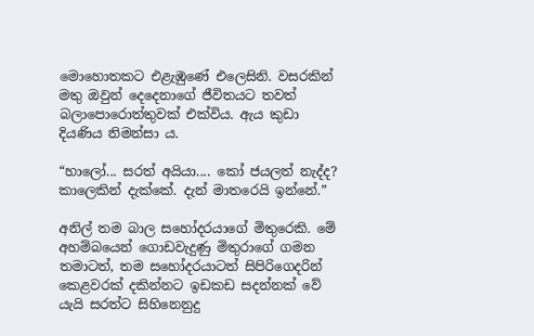මොහොතකට එළැඹුණේ එලෙසිනි. වසරකින් මතු ඔවුන් දෙදෙනාගේ ජීවිතයට තවත් බලාපොරොත්තුවක් එක්විය. ඇය කුඩා දියණිය නිමන්සා ය.

“හාලෝ... සරත් අයියා.... කෝ ජයලත් නැද්ද? කාලෙකින් දැක්කේ. දැන් මාතරෙයි ඉන්නේ.”

අනිල් තම බාල සහෝදරයාගේ මිතුරෙකි. මේ අහම්බයෙන් ගොඩවැදුණු මිතුරාගේ ගමන තමාටත්, තම සහෝදරයාටත් සිපිරිගෙදරින් කෙළවරක් දකින්නට ඉඩකඩ සදන්නක් වේ යැයි සරත්ට සිහිනෙනුදු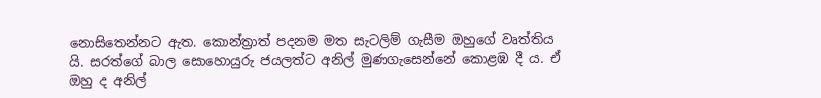නොසිතෙන්නට ඇත. කොන්ත්‍රාත් පදනම මත සැටලිම් ගැසීම ඔහුගේ වෘත්තිය යි. සරත්ගේ බාල සොහොයුරු ජයලත්ට අනිල් මුණගැසෙන්නේ කොළඹ දී ය. ඒ ඔහු ද අනිල්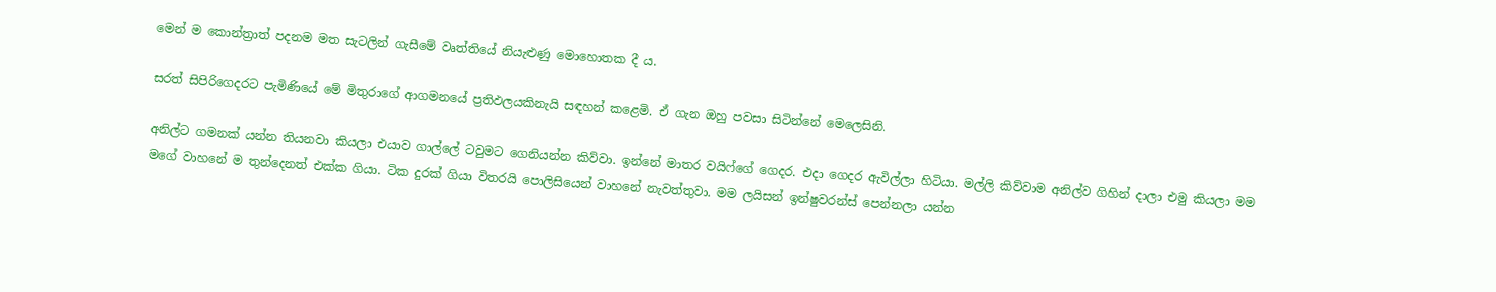මෙන් ම කොන්ත්‍රාත් පදනම මත සැටලින් ගැසීමේ වෘත්තියේ නියැළුණු මොහොතක දී ය.

සරත් සිපිරිගෙදරට පැමිණියේ මේ මිතුරාගේ ආගමනයේ ප්‍රතිඵලයකිනැයි සඳහන් කළෙමි. ඒ ගැන ඔහු පවසා සිටින්නේ මෙලෙසිනි.

අනිල්ට ගමනක් යන්න තියනවා කියලා එයාව ගාල්ලේ ටවුමට ගෙනියන්න කිව්වා. ඉන්නේ මාතර වයිෆ්ගේ ගෙදර. එදා ගෙදර ඇවිල්ලා හිටියා. මල්ලි කිව්වාම අනිල්ව ගිහින් දාලා එමු කියලා මම මගේ වාහනේ ම තුන්දෙනත් එක්ක ගියා. ටික දුරක් ගියා විතරයි පොලිසියෙන් වාහනේ නැවත්තුවා. මම ලයිසන් ඉන්ෂුවරන්ස් පෙන්නලා යන්න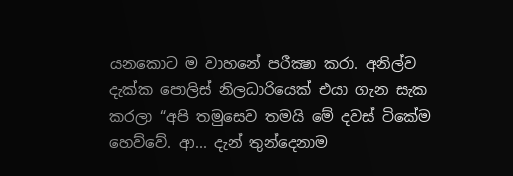යනකොට ම වාහනේ පරීක්‍ෂා කරා. අනිල්ව දැක්ක පොලිස් නිලධාරියෙක් එයා ගැන සැක කරලා “අපි තමුසෙව තමයි මේ දවස් ටිකේම හෙව්වේ. ආ... දැන් තුන්දෙනාම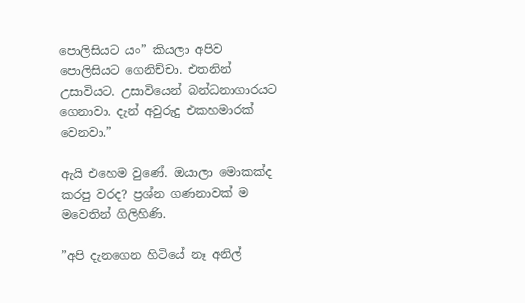පොලිසියට යං” කියලා අපිව පොලිසියට ගෙනිච්චා. එතනින් උසාවියට. උසාවියෙන් බන්ධනාගාරයට ගෙනාවා. දැන් අවුරුදු එකහමාරක් වෙනවා.”

ඇයි එහෙම වුණේ. ඔයාලා මොකක්ද කරපු වරද? ප්‍රශ්න ගණනාවක් ම මවෙතින් ගිලිහිණි.

”අපි දැනගෙන හිටියේ නෑ අනිල්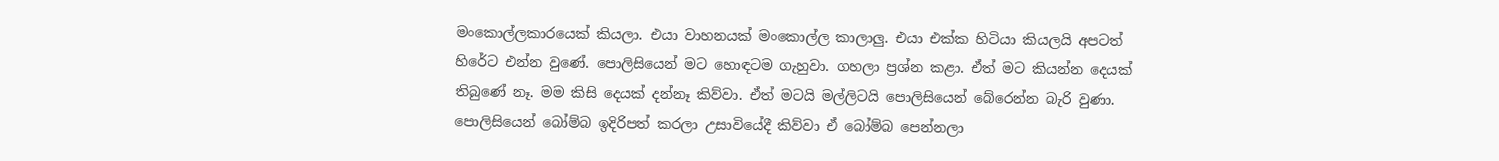මංකොල්ලකාරයෙක් කියලා. එයා වාහනයක් මංකොල්ල කාලාලු. එයා එක්ක හිටියා කියලයි අපටත් හිරේට එන්න වුණේ. පොලිසියෙන් මට හොඳටම ගැහුවා. ගහලා ප්‍රශ්න කළා. ඒත් මට කියන්න දෙයක් තිබුණේ නෑ. මම කිසි දෙයක් දන්නෑ කිව්වා. ඒත් මටයි මල්ලිටයි පොලිසියෙන් බේරෙන්න බැරි වුණා. පොලිසියෙන් බෝම්බ ඉදිරිපත් කරලා උසාවියේදී කිව්වා ඒ බෝම්බ පෙන්නලා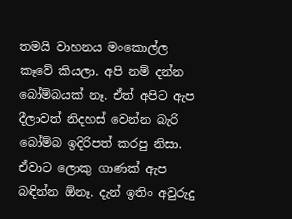තමයි වාහනය මංකොල්ල කෑවේ කියලා. අපි නම් දන්න බෝම්බයක් නෑ. ඒත් අපිට ඇප දීලාවත් නිදහස් වෙන්න බැරි බෝම්බ ඉදිරිපත් කරපු නිසා. ඒවාට ලොකු ගාණක් ඇප බඳින්න ඕනෑ. දැන් ඉතිං අවුරුදු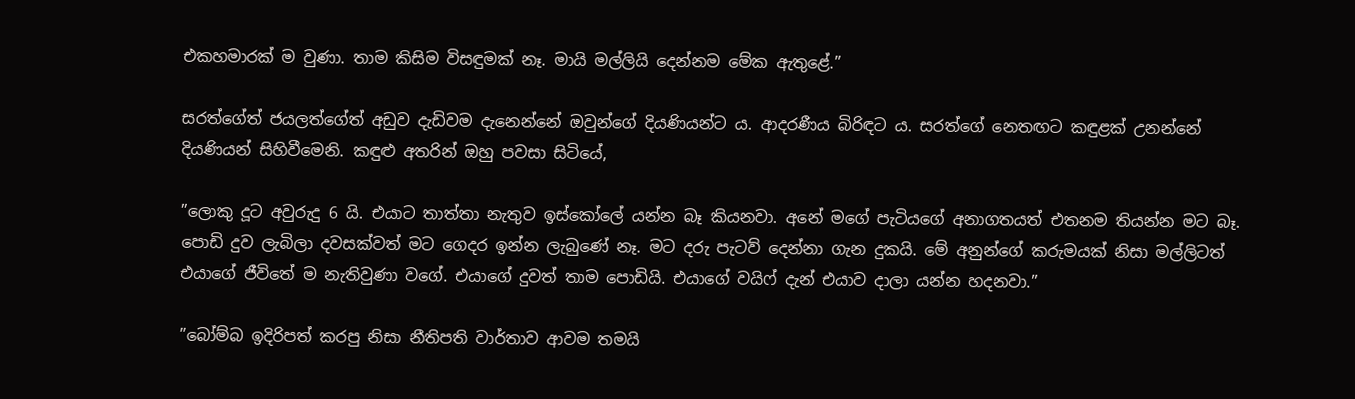එකහමාරක් ම වුණා. තාම කිසිම විසඳුමක් නෑ. මායි මල්ලියි දෙන්නම මේක ඇතුළේ.”

සරත්ගේත් ජයලත්ගේත් අඩුව දැඩිවම දැනෙන්නේ ඔවුන්ගේ දියණියන්ට ය. ආදරණීය බිරිඳට ය. සරත්ගේ නෙතඟට කඳුළක් උනන්නේ දියණියන් සිහිවීමෙනි. කඳුළු අතරින් ඔහු පවසා සිටියේ,

”ලොකු දූට අවුරුදු 6 යි. එයාට තාත්තා නැතුව ඉස්කෝලේ යන්න බෑ කියනවා. අනේ මගේ පැටියගේ අනාගතයත් එතනම තියන්න මට බෑ. පොඩි දුව ලැබිලා දවසක්වත් මට ගෙදර ඉන්න ලැබුණේ නෑ. මට දරු පැටව් දෙන්නා ගැන දුකයි. මේ අනුන්ගේ කරුමයක් නිසා මල්ලිටත් එයාගේ ජීවිතේ ම නැතිවුණා වගේ. එයාගේ දුවත් තාම පොඩියි. එයාගේ වයිෆ් දැන් එයාව දාලා යන්න හදනවා.”

”බෝම්බ ඉදිරිපත් කරපු නිසා නීතිපති වාර්තාව ආවම තමයි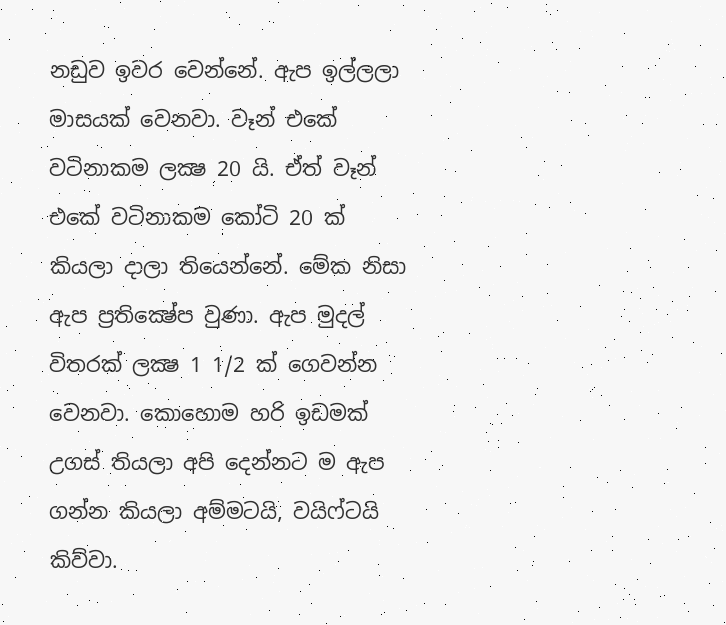නඩුව ඉවර වෙන්නේ. ඇප ඉල්ලලා මාසයක් වෙනවා. වෑන් එකේ වටිනාකම ලක්‍ෂ 20 යි. ඒත් වෑන් එකේ වටිනාකම කෝටි 20 ක් කියලා දාලා තියෙන්නේ. මේක නිසා ඇප ප්‍රතික්‍ෂේප වුණා. ඇප මුදල් විතරක් ලක්‍ෂ 1 1/2 ක් ගෙවන්න වෙනවා. කොහොම හරි ඉඩමක් උගස් තියලා අපි දෙන්නට ම ඇප ගන්න කියලා අම්මටයි, වයිෆ්ටයි කිව්වා.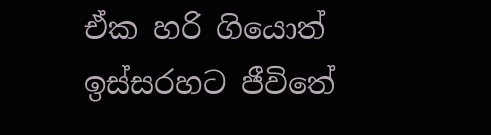ඒක හරි ගියොත් ඉස්සරහට ජීවිතේ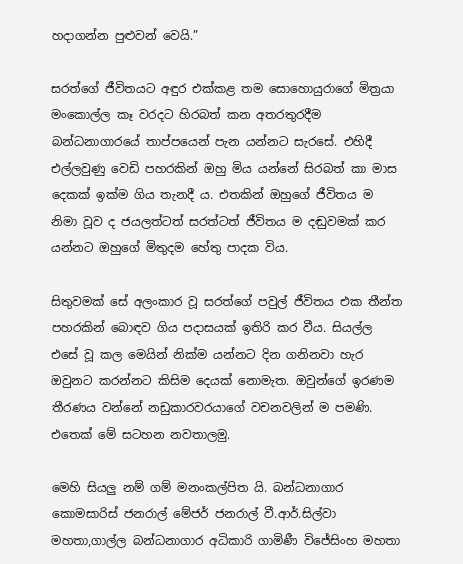හදාගන්න පුළුවන් වෙයි.”

සරත්ගේ ජීවිතයට අඳුර එක්කළ තම සොහොයුරාගේ මිත්‍රයා මංකොල්ල කෑ වරදට හිරබත් කන අතරතුරදීම බන්ධනාගාරයේ තාප්පයෙන් පැන යන්නට සැරසේ. එහිදී එල්ලවුණු වෙඩි පහරකින් ඔහු මිය යන්නේ සිරබත් කා මාස දෙකක් ඉක්ම ගිය තැනදී ය. එතකින් ඔහුගේ ජීවිතය ම නිමා වූව ද ජයලත්ටත් සරත්ටත් ජීවිතය ම දඬුවමක් කර යන්නට ඔහුගේ මිතුදම හේතු පාදක විය.

සිතුවමක් සේ අලංකාර වූ සරත්ගේ පවුල් ජීවිතය එක තීන්ත පහරකින් බොඳව ගිය පදාසයක් ඉතිරි කර වීය. සියල්ල එසේ වූ කල මෙයින් නික්ම යන්නට දින ගනිනවා හැර ඔවුනට කරන්නට කිසිම දෙයක් නොමැත. ඔවුන්ගේ ඉරණම තීරණය වන්නේ නඩුකාරවරයාගේ වචනවලින් ම පමණි. එතෙක් මේ සටහන නවතාලමු.

මෙහි සියලු නම් ගම් මනංකල්පිත යි. බන්ධනාගාර කොමසාරිස් ජනරාල් මේජර් ජනරාල් වී.ආර්.සිල්වා මහතා,ගාල්ල බන්ධනාගාර අධිකාරි ගාමිණී විජේසිංහ මහතා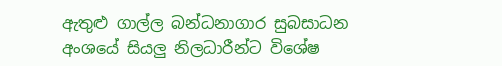ඇතුළු ගාල්ල බන්ධනාගාර සුබසාධන අංශයේ සියලු නිලධාරීන්ට විශේෂ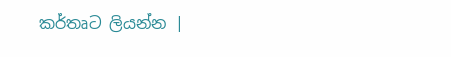කර්තෘට ලියන්න |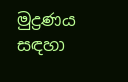මුද්‍රණය සඳහා